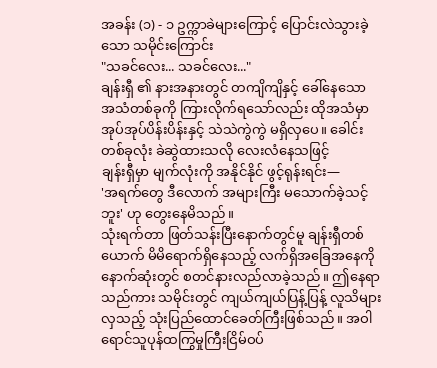အခန်း (၁) - ၁ ဥက္ကာခဲများကြောင့် ပြောင်းလဲသွားခဲ့သော သမိုင်းကြောင်း
"သခင်လေး... သခင်လေး..."
ချန်းရှီ ၏ နားအနားတွင် တကျိကျိနှင့် ခေါ်နေသော အသံတစ်ခုကို ကြားလိုက်ရသော်လည်း ထိုအသံမှာ အုပ်အုပ်ပိန်းပိန်းနှင့် သဲသဲကွဲကွဲ မရှိလှပေ။ ခေါင်းတစ်ခုလုံး ခဲဆွဲထားသလို လေးလံနေသဖြင့်
ချန်းရှီမှာ မျက်လုံးကို အနိုင်နိုင် ဖွင့်ရုန်းရင်း—
'အရက်တွေ ဒီလောက် အများကြီး မသောက်ခဲ့သင့်ဘူး' ဟု တွေးနေမိသည်။
သုံးရက်တာ ဖြတ်သန်းပြီးနောက်တွင်မူ ချန်းရှီတစ်ယောက် မိမိရောက်ရှိနေသည့် လက်ရှိအခြေအနေကို နောက်ဆုံးတွင် စတင်နားလည်လာခဲ့သည်။ ဤနေရာသည်ကား သမိုင်းတွင် ကျယ်ကျယ်ပြန့်ပြန့် လူသိများလှသည့် သုံးပြည်ထောင်ခေတ်ကြီးဖြစ်သည်။ အဝါရောင်သူပုန်ထကြွမှုကြီးငြိမ်ဝပ်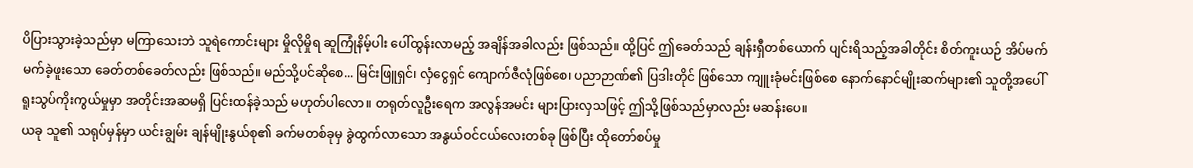ပိပြားသွားခဲ့သည်မှာ မကြာသေးဘဲ သူရဲကောင်းများ မှိုလိုမှိုရ ဆူကြုံနိမ့်ပါး ပေါ်ထွန်းလာမည့် အချိန်အခါလည်း ဖြစ်သည်။ ထို့ပြင် ဤခေတ်သည် ချန်းရှီတစ်ယောက် ပျင်းရိသည့်အခါတိုင်း စိတ်ကူးယဉ် အိပ်မက်မက်ခဲ့ဖူးသော ခေတ်တစ်ခေတ်လည်း ဖြစ်သည်။ မည်သို့ပင်ဆိုစေ... မြင်းဖြူရှင်၊ လှံငွေရှင် ကျောက်ဇီလုံဖြစ်စေ၊ ပညာဉာဏ်၏ ပြဒါးတိုင် ဖြစ်သော ကျူးခုံမင်းဖြစ်စေ နောက်နောင်မျိုးဆက်များ၏ သူတို့အပေါ် ရူးသွပ်ကိုးကွယ်မှုမှာ အတိုင်းအဆမရှိ ပြင်းထန်ခဲ့သည် မဟုတ်ပါလော။ တရုတ်လူဦးရေက အလွန်အမင်း များပြားလှသဖြင့် ဤသို့ဖြစ်သည်မှာလည်း မဆန်းပေ။
ယခု သူ၏ သရုပ်မှန်မှာ ယင်းချွမ်း ချန်မျိုးနွယ်စု၏ ခက်မတစ်ခုမှ ခွဲထွက်လာသော အနွယ်ဝင်ငယ်လေးတစ်ခု ဖြစ်ပြီး ထိုတော်စပ်မှု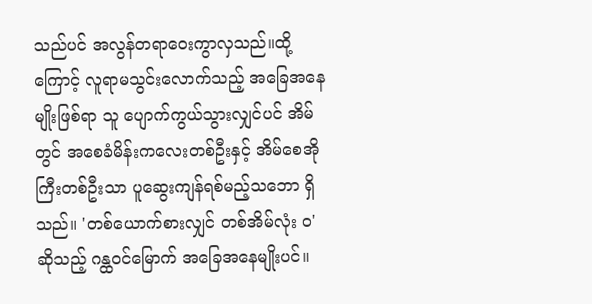သည်ပင် အလွန်တရာဝေးကွာလှသည်။ထို့ကြောင့် လူရာမသွင်းလောက်သည့် အခြေအနေမျိုးဖြစ်ရာ သူ ပျောက်ကွယ်သွားလျှင်ပင် အိမ်တွင် အစေခံမိန်းကလေးတစ်ဦးနှင့် အိမ်စေအိုကြီးတစ်ဦးသာ ပူဆွေးကျန်ရစ်မည့်သဘော ရှိသည်။ 'တစ်ယောက်စားလျှင် တစ်အိမ်လုံး ဝ' ဆိုသည့် ဂန္ထဝင်မြောက် အခြေအနေမျိုးပင်။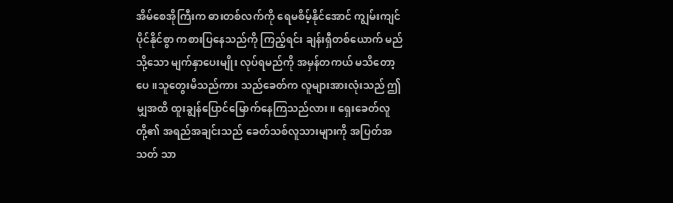အိမ်စေအိုကြီးက ဓားတစ်လက်ကို ရေမစိမ့်နိုင်အောင် ကျွမ်းကျင်ပိုင်နိုင်စွာ ကစားပြနေသည်ကို ကြည့်ရင်း ချန်းရှီတစ်ယောက် မည်သို့သော မျက်နှာပေးမျိုး လုပ်ရမည်ကို အမှန်တကယ် မသိတော့ပေ။သူတွေးမိသည်ကား သည်ခေတ်က လူများအားလုံးသည် ဤမျှအထိ ထူးချွန်ပြောင်မြောက်နေကြသည်လား။ ရှေးခေတ်လူတို့၏ အရည်အချင်းသည် ခေတ်သစ်လူသားများကို အပြတ်အသတ် သာ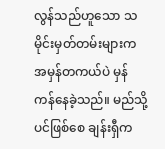လွန်သည်ဟူသော သမိုင်းမှတ်တမ်းများက အမှန်တကယ်ပဲ မှန်ကန်နေခဲ့သည်။ မည်သို့ပင်ဖြစ်စေ ချန်းရှီက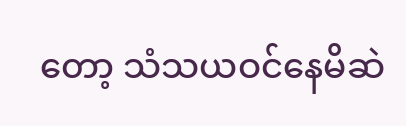တော့ သံသယဝင်နေမိဆဲ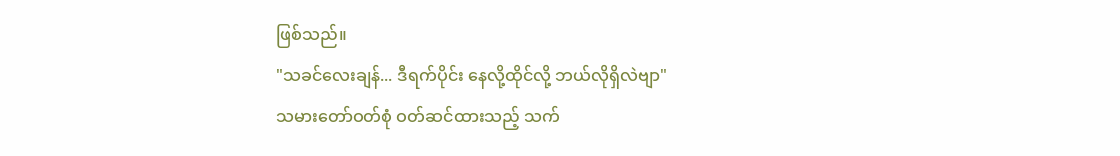ဖြစ်သည်။
"သခင်လေးချန်... ဒီရက်ပိုင်း နေလို့ထိုင်လို့ ဘယ်လိုရှိလဲဗျာ"
သမားတော်ဝတ်စုံ ဝတ်ဆင်ထားသည့် သက်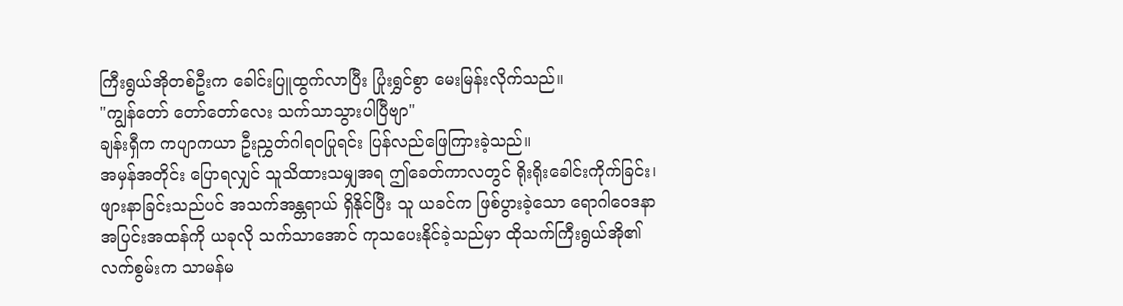ကြီးရွယ်အိုတစ်ဦးက ခေါင်းပြူထွက်လာပြီး ပြုံးရွှင်စွာ မေးမြန်းလိုက်သည်။
"ကျွန်တော် တော်တော်လေး သက်သာသွားပါပြီဗျာ"
ချန်းရှီက ကပျာကယာ ဦးညွှတ်ဂါရဝပြုရင်း ပြန်လည်ဖြေကြားခဲ့သည်။
အမှန်အတိုင်း ပြောရလျှင် သူသိထားသမျှအရ ဤခေတ်ကာလတွင် ရိုးရိုးခေါင်းကိုက်ခြင်း၊ ဖျားနာခြင်းသည်ပင် အသက်အန္တရာယ် ရှိနိုင်ပြီး သူ ယခင်က ဖြစ်ပွားခဲ့သော ရောဂါဝေဒနာ အပြင်းအထန်ကို ယခုလို သက်သာအောင် ကုသပေးနိုင်ခဲ့သည်မှာ ထိုသက်ကြီးရွယ်အို၏ လက်စွမ်းက သာမန်မ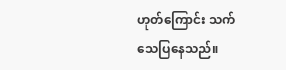ဟုတ်ကြောင်း သက်သေပြနေသည်။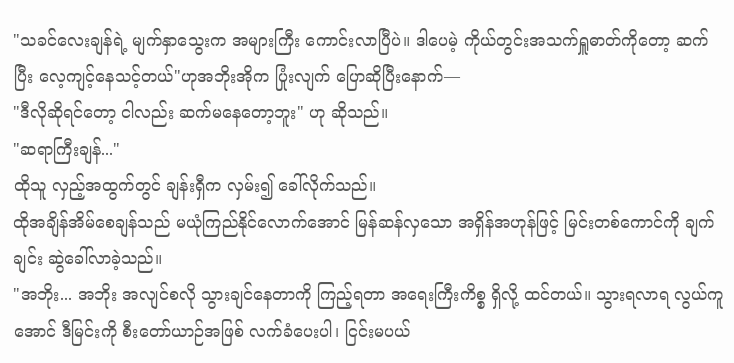"သခင်လေးချန်ရဲ့ မျက်နှာသွေးက အများကြီး ကောင်းလာပြီပဲ။ ဒါပေမဲ့ ကိုယ်တွင်းအသက်ရှူဓာတ်ကိုတော့ ဆက်ပြီး လေ့ကျင့်နေသင့်တယ်"ဟုအဘိုးအိုက ပြုံးလျက် ပြောဆိုပြီးနောက်—
"ဒီလိုဆိုရင်တော့ ငါလည်း ဆက်မနေတော့ဘူး" ဟု ဆိုသည်။
"ဆရာကြီးချန်..."
ထိုသူ လှည့်အထွက်တွင် ချန်းရှီက လှမ်း၍ ခေါ်လိုက်သည်။
ထိုအချိန်အိမ်စေချန်သည် မယုံကြည်နိုင်လောက်အောင် မြန်ဆန်လှသော အရှိန်အဟုန်ဖြင့် မြင်းတစ်ကောင်ကို ချက်ချင်း ဆွဲခေါ်လာခဲ့သည်။
"အဘိုး... အဘိုး အလျင်စလို သွားချင်နေတာကို ကြည့်ရတာ အရေးကြီးကိစ္စ ရှိလို့ ထင်တယ်။ သွားရလာရ လွယ်ကူအောင် ဒီမြင်းကို စီးတော်ယာဉ်အဖြစ် လက်ခံပေးပါ၊ ငြင်းမပယ်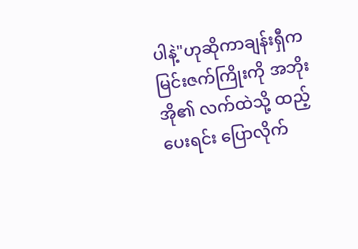ပါနဲ့"ဟုဆိုကာချန်းရှီက မြင်းဇက်ကြိုးကို အဘိုးအို၏ လက်ထဲသို့ ထည့်ပေးရင်း ပြောလိုက်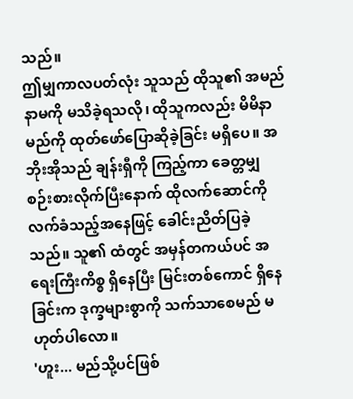သည်။
ဤမျှကာလပတ်လုံး သူသည် ထိုသူ၏ အမည်နာမကို မသိခဲ့ရသလို၊ ထိုသူကလည်း မိမိနာမည်ကို ထုတ်ဖော်ပြောဆိုခဲ့ခြင်း မရှိပေ။ အဘိုးအိုသည် ချန်းရှီကို ကြည့်ကာ ခေတ္တမျှ စဉ်းစားလိုက်ပြီးနောက် ထိုလက်ဆောင်ကို လက်ခံသည့်အနေဖြင့် ခေါင်းညိတ်ပြခဲ့သည်။ သူ၏ ထံတွင် အမှန်တကယ်ပင် အရေးကြီးကိစ္စ ရှိနေပြီး မြင်းတစ်ကောင် ရှိနေခြင်းက ဒုက္ခများစွာကို သက်သာစေမည် မဟုတ်ပါလော။
'ဟူး... မည်သို့ပင်ဖြစ်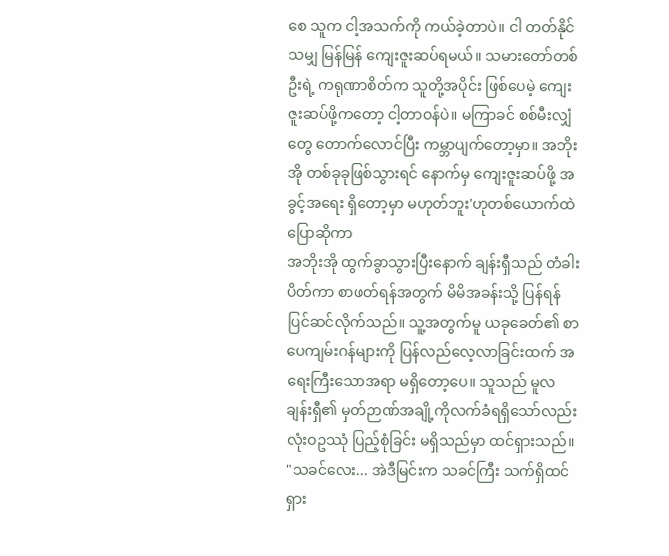စေ သူက ငါ့အသက်ကို ကယ်ခဲ့တာပဲ။ ငါ တတ်နိုင်သမျှ မြန်မြန် ကျေးဇူးဆပ်ရမယ်။ သမားတော်တစ်ဦးရဲ့ ကရုဏာစိတ်က သူတို့အပိုင်း ဖြစ်ပေမဲ့ ကျေးဇူးဆပ်ဖို့ကတော့ ငါ့တာဝန်ပဲ။ မကြာခင် စစ်မီးလျှံတွေ တောက်လောင်ပြီး ကမ္ဘာပျက်တော့မှာ။ အဘိုးအို တစ်ခုခုဖြစ်သွားရင် နောက်မှ ကျေးဇူးဆပ်ဖို့ အခွင့်အရေး ရှိတော့မှာ မဟုတ်ဘူး'ဟုတစ်ယောက်ထဲပြောဆိုကာ
အဘိုးအို ထွက်ခွာသွားပြီးနောက် ချန်းရှီသည် တံခါးပိတ်ကာ စာဖတ်ရန်အတွက် မိမိအခန်းသို့ ပြန်ရန် ပြင်ဆင်လိုက်သည်။ သူ့အတွက်မူ ယခုခေတ်၏ စာပေကျမ်းဂန်များကို ပြန်လည်လေ့လာခြင်းထက် အရေးကြီးသောအရာ မရှိတော့ပေ။ သူသည် မူလ ချန်းရှီ၏ မှတ်ဉာဏ်အချို့ကိုလက်ခံရရှိသော်လည်းလုံးဝဥဿုံ ပြည့်စုံခြင်း မရှိသည်မှာ ထင်ရှားသည်။
"သခင်လေး... အဲဒီမြင်းက သခင်ကြီး သက်ရှိထင်ရှား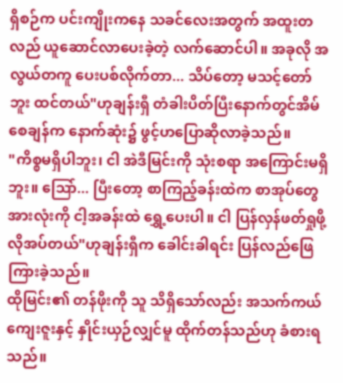ရှိစဉ်က ပင်းကျိုးကနေ သခင်လေးအတွက် အထူးတလည် ယူဆောင်လာပေးခဲ့တဲ့ လက်ဆောင်ပါ။ အခုလို အလွယ်တကူ ပေးပစ်လိုက်တာ... သိပ်တော့ မသင့်တော်ဘူး ထင်တယ်"ဟုချန်းရှီ တံခါးပိတ်ပြီးနောက်တွင်အိမ်စေချန်က နောက်ဆုံး၌ ဖွင့်ဟပြောဆိုလာခဲ့သည်။
"ကိစ္စမရှိပါဘူး၊ ငါ အဲဒီမြင်းကို သုံးစရာ အကြောင်းမရှိဘူး။ ဩော်... ပြီးတော့ စာကြည့်ခန်းထဲက စာအုပ်တွေအားလုံးကို ငါ့အခန်းထဲ ရွှေ့ပေးပါ။ ငါ ပြန်လှန်ဖတ်ရှုဖို့ လိုအပ်တယ်"ဟုချန်းရှီက ခေါင်းခါရင်း ပြန်လည်ဖြေကြားခဲ့သည်။
ထိုမြင်း၏ တန်ဖိုးကို သူ သိရှိသော်လည်း အသက်ကယ်ကျေးဇူးနှင့် နှိုင်းယှဉ်လျှင်မူ ထိုက်တန်သည်ဟု ခံစားရသည်။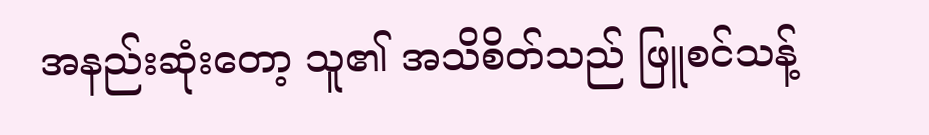အနည်းဆုံးတော့ သူ၏ အသိစိတ်သည် ဖြူစင်သန့်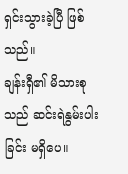ရှင်းသွားခဲ့ပြီ ဖြစ်သည်။
ချန်းရှီ၏ မိသားစုသည် ဆင်းရဲနွမ်းပါးခြင်း မရှိပေ။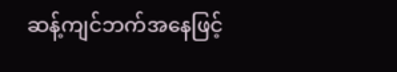ဆန့်ကျင်ဘက်အနေဖြင့်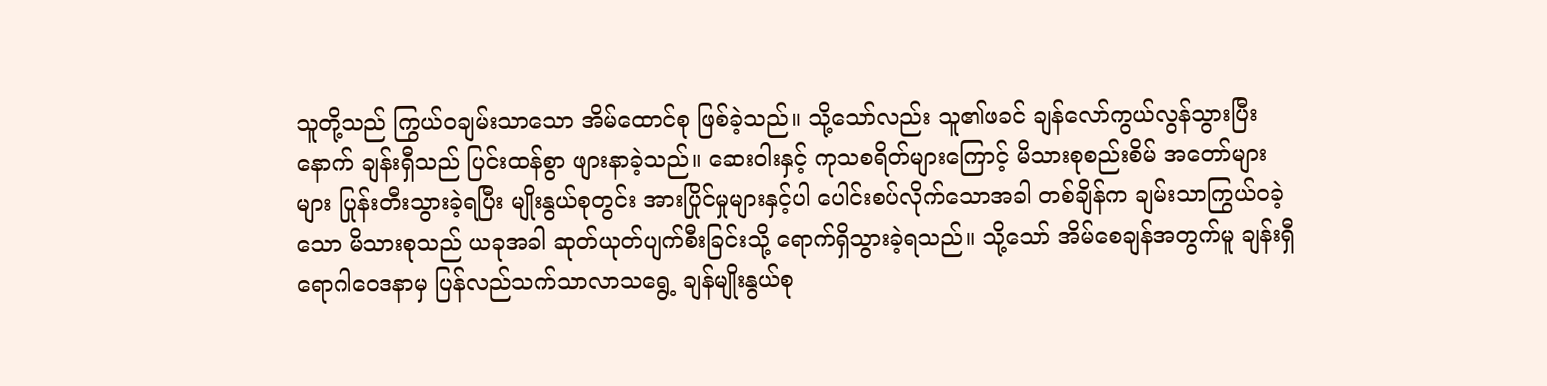သူတို့သည် ကြွယ်ဝချမ်းသာသော အိမ်ထောင်စု ဖြစ်ခဲ့သည်။ သို့သော်လည်း သူ၏ဖခင် ချန်လော်ကွယ်လွန်သွားပြီးနောက် ချန်းရှီသည် ပြင်းထန်စွာ ဖျားနာခဲ့သည်။ ဆေးဝါးနှင့် ကုသစရိတ်များကြောင့် မိသားစုစည်းစိမ် အတော်များများ ပြုန်းတီးသွားခဲ့ရပြီး မျိုးနွယ်စုတွင်း အားပြိုင်မှုများနှင့်ပါ ပေါင်းစပ်လိုက်သောအခါ တစ်ချိန်က ချမ်းသာကြွယ်ဝခဲ့သော မိသားစုသည် ယခုအခါ ဆုတ်ယုတ်ပျက်စီးခြင်းသို့ ရောက်ရှိသွားခဲ့ရသည်။ သို့သော် အိမ်စေချန်အတွက်မူ ချန်းရှီ ရောဂါဝေဒနာမှ ပြန်လည်သက်သာလာသရွေ့ ချန်မျိုးနွယ်စု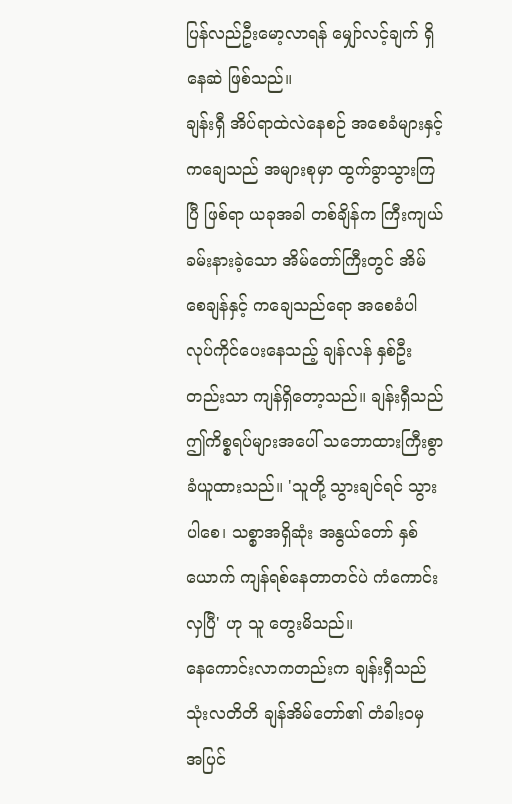ပြန်လည်ဦးမော့လာရန် မျှော်လင့်ချက် ရှိနေဆဲ ဖြစ်သည်။
ချန်းရှီ အိပ်ရာထဲလဲနေစဉ် အစေခံများနှင့် ကချေသည် အများစုမှာ ထွက်ခွာသွားကြပြီ ဖြစ်ရာ ယခုအခါ တစ်ချိန်က ကြီးကျယ်ခမ်းနားခဲ့သော အိမ်တော်ကြီးတွင် အိမ်စေချန်နှင့် ကချေသည်ရော အစေခံပါ လုပ်ကိုင်ပေးနေသည့် ချန်လန် နှစ်ဦးတည်းသာ ကျန်ရှိတော့သည်။ ချန်းရှီသည် ဤကိစ္စရပ်များအပေါ် သဘောထားကြီးစွာ ခံယူထားသည်။ 'သူတို့ သွားချင်ရင် သွားပါစေ၊ သစ္စာအရှိဆုံး အနွယ်တော် နှစ်ယောက် ကျန်ရစ်နေတာတင်ပဲ ကံကောင်းလှပြီ' ဟု သူ တွေးမိသည်။
နေကောင်းလာကတည်းက ချန်းရှီသည် သုံးလတိတိ ချန်အိမ်တော်၏ တံခါးဝမှ အပြင်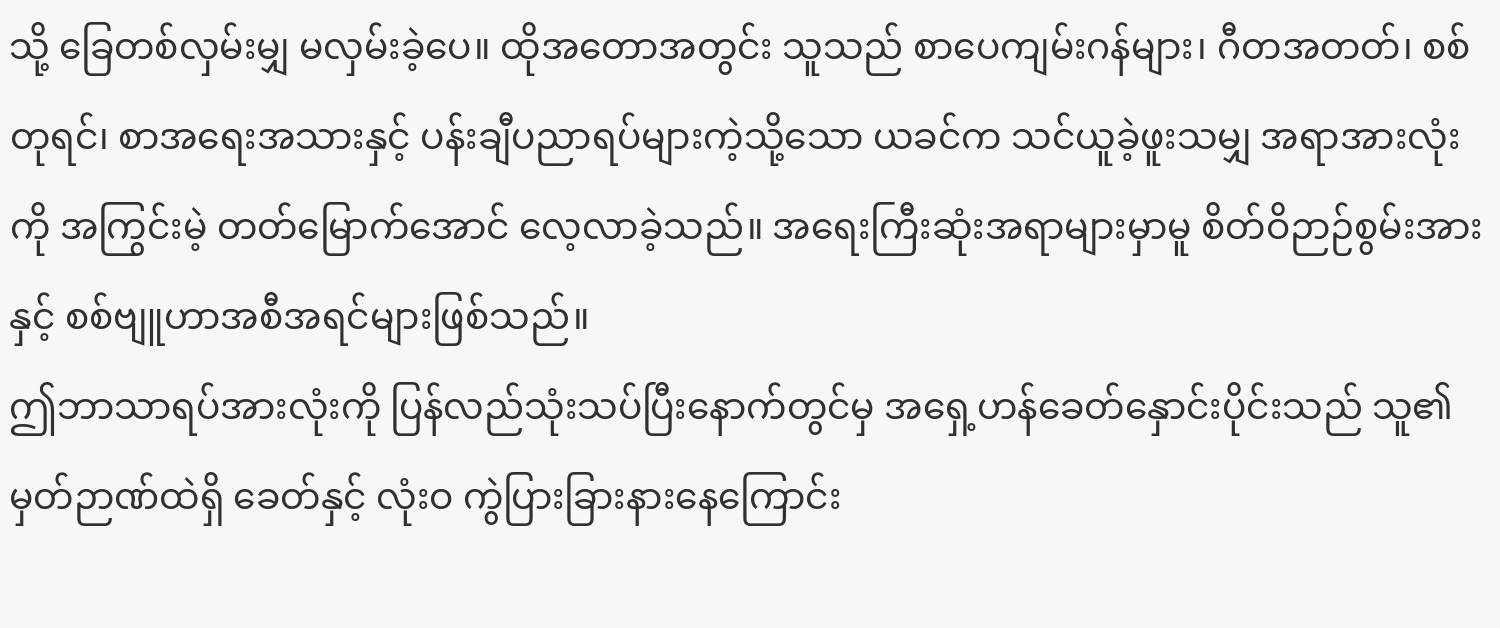သို့ ခြေတစ်လှမ်းမျှ မလှမ်းခဲ့ပေ။ ထိုအတောအတွင်း သူသည် စာပေကျမ်းဂန်များ၊ ဂီတအတတ်၊ စစ်တုရင်၊ စာအရေးအသားနှင့် ပန်းချီပညာရပ်များကဲ့သို့သော ယခင်က သင်ယူခဲ့ဖူးသမျှ အရာအားလုံးကို အကြွင်းမဲ့ တတ်မြောက်အောင် လေ့လာခဲ့သည်။ အရေးကြီးဆုံးအရာများမှာမူ စိတ်ဝိဉာဉ်စွမ်းအားနှင့် စစ်ဗျူဟာအစီအရင်များဖြစ်သည်။
ဤဘာသာရပ်အားလုံးကို ပြန်လည်သုံးသပ်ပြီးနောက်တွင်မှ အရှေ့ဟန်ခေတ်နှောင်းပိုင်းသည် သူ၏ မှတ်ဉာဏ်ထဲရှိ ခေတ်နှင့် လုံးဝ ကွဲပြားခြားနားနေကြောင်း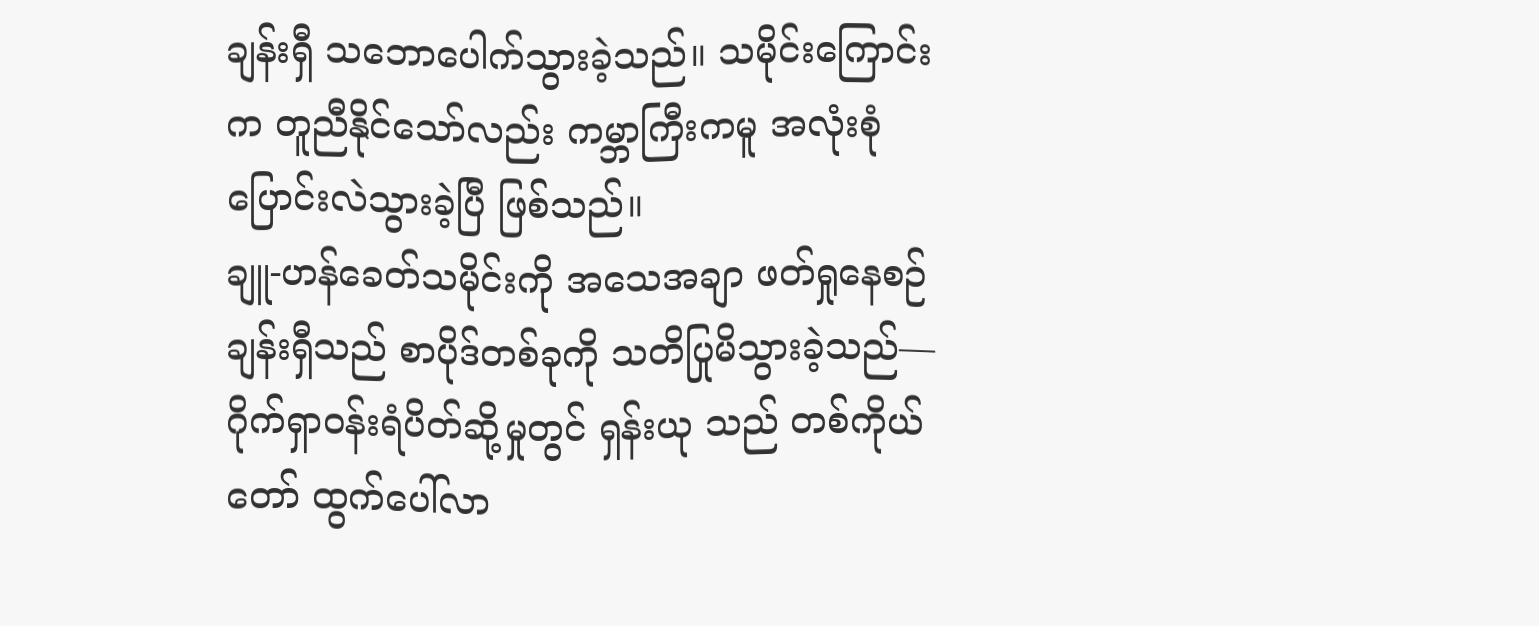ချန်းရှီ သဘောပေါက်သွားခဲ့သည်။ သမိုင်းကြောင်းက တူညီနိုင်သော်လည်း ကမ္ဘာကြီးကမူ အလုံးစုံ ပြောင်းလဲသွားခဲ့ပြီ ဖြစ်သည်။
ချူ-ဟန်ခေတ်သမိုင်းကို အသေအချာ ဖတ်ရှုနေစဉ် ချန်းရှီသည် စာပိုဒ်တစ်ခုကို သတိပြုမိသွားခဲ့သည်—
ဂိုက်ရှာဝန်းရံပိတ်ဆို့မှုတွင် ရှန်းယု သည် တစ်ကိုယ်တော် ထွက်ပေါ်လာ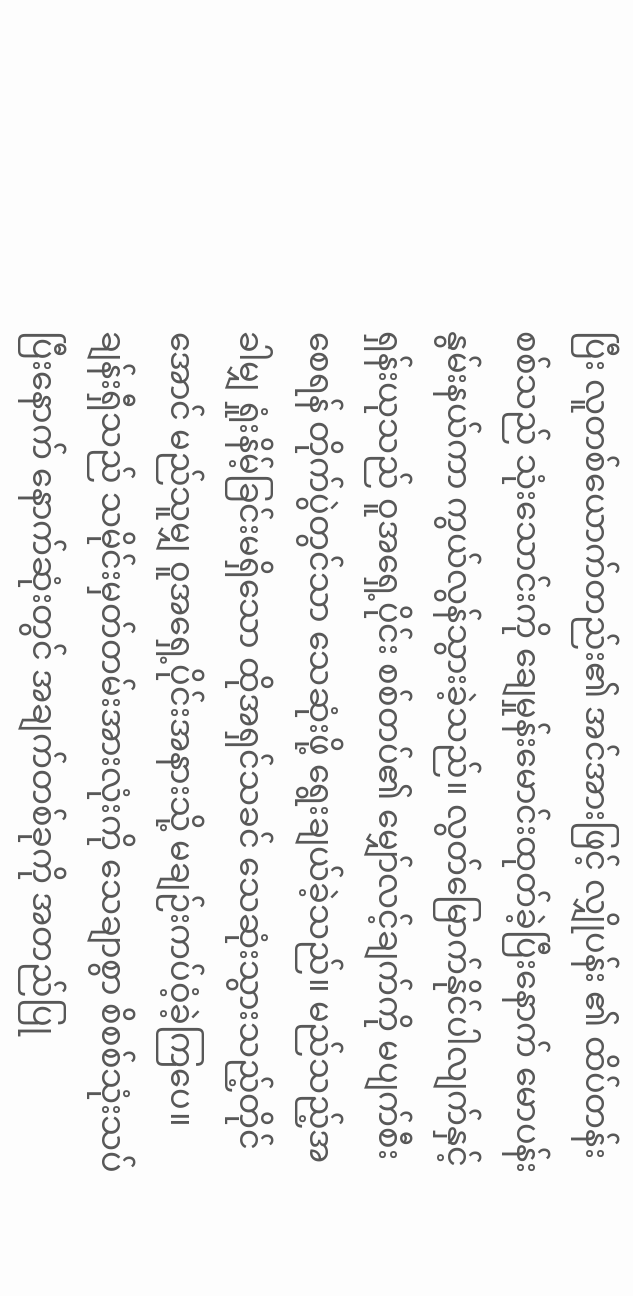ပြီး လူတစ်ယောက်တည်း၏ အင်အားဖြင့် လျှိုပန်း ၏ ထိပ်တန်းစစ်သည် သုံးသောင်းကို ချေမှုန်းမောင်းထုတ်ခဲ့ပြီးနောက် မောပန်းနွမ်းနယ်ကာ ကွယ်လွန်သွားခဲ့သည်။ လွတ်မြောက်နိုင်ပါလျက်နှင့် ရှန်းယုသည် ဝူအရှေ့ပိုင်း စစ်တပ်၏ မျှော်လင့်ချက်ကို မပျက်စီးစေရန် တိုက်ပွဲတွင်သာ သေဆုံးဖို့ ရွေးချယ်ခဲ့သည်။ မည်သည့်အခါမျှ ရှုံးနိမ့်ခြင်းမရှိသော ထိုအရှင်သခင် သေဆုံးသွားသည့်တိုင်အောင် မည်သူမျှ ဝူအရှေ့ပိုင်းအနားသို့ မချဉ်းကပ်ဝံ့ခဲ့ကြပေ။
ချန်းရှီသည် သမိုင်းမှတ်တမ်းအားလုံးကို သေချာစွာ စိစစ်သုံးသပ်ပြီးနောက် နောက်ဆုံးတွင် အချက်တစ်ခုကို အတည်ပြု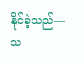နိုင်ခဲ့သည်— သ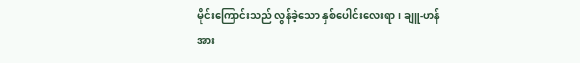မိုင်းကြောင်းသည် လွန်ခဲ့သော နှစ်ပေါင်းလေးရာ၊ ချူ-ဟန် အား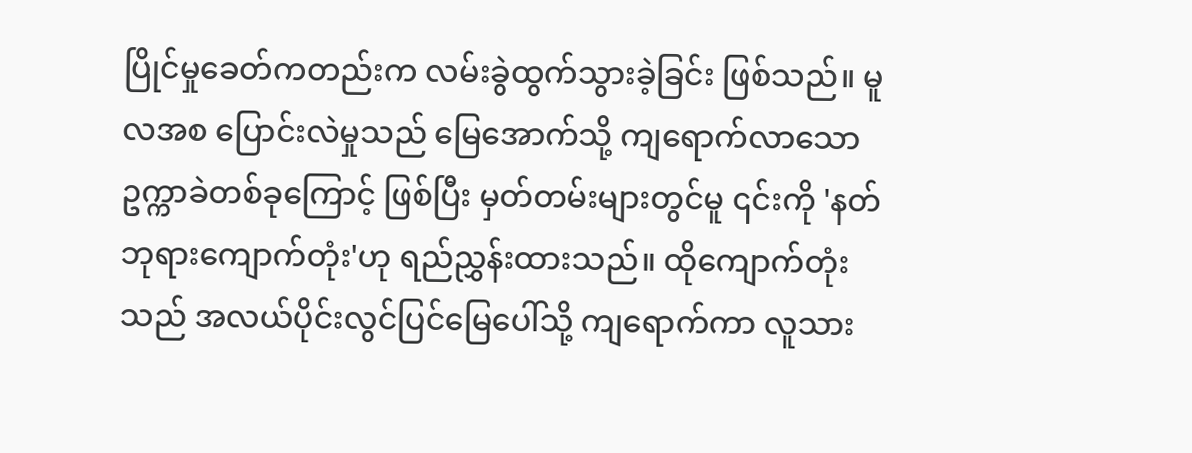ပြိုင်မှုခေတ်ကတည်းက လမ်းခွဲထွက်သွားခဲ့ခြင်း ဖြစ်သည်။ မူလအစ ပြောင်းလဲမှုသည် မြေအောက်သို့ ကျရောက်လာသော ဥက္ကာခဲတစ်ခုကြောင့် ဖြစ်ပြီး မှတ်တမ်းများတွင်မူ ၎င်းကို 'နတ်ဘုရားကျောက်တုံး'ဟု ရည်ညွှန်းထားသည်။ ထိုကျောက်တုံးသည် အလယ်ပိုင်းလွင်ပြင်မြေပေါ်သို့ ကျရောက်ကာ လူသား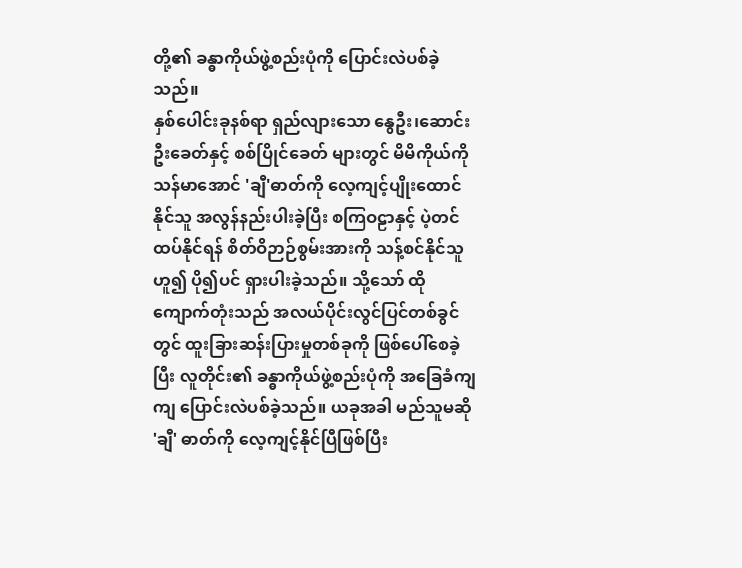တို့၏ ခန္ဓာကိုယ်ဖွဲ့စည်းပုံကို ပြောင်းလဲပစ်ခဲ့သည်။
နှစ်ပေါင်းခုနစ်ရာ ရှည်လျားသော နွေဦး၊ဆောင်းဦးခေတ်နှင့် စစ်ပြိုင်ခေတ် များတွင် မိမိကိုယ်ကို သန်မာအောင် 'ချီ'ဓာတ်ကို လေ့ကျင့်ပျိုးထောင်နိုင်သူ အလွန်နည်းပါးခဲ့ပြီး စကြဝဠာနှင့် ပဲ့တင်ထပ်နိုင်ရန် စိတ်ဝိဉာဉ်စွမ်းအားကို သန့်စင်နိုင်သူဟူ၍ ပို၍ပင် ရှားပါးခဲ့သည်။ သို့သော် ထိုကျောက်တုံးသည် အလယ်ပိုင်းလွင်ပြင်တစ်ခွင်တွင် ထူးခြားဆန်းပြားမှုတစ်ခုကို ဖြစ်ပေါ်စေခဲ့ပြီး လူတိုင်း၏ ခန္ဓာကိုယ်ဖွဲ့စည်းပုံကို အခြေခံကျကျ ပြောင်းလဲပစ်ခဲ့သည်။ ယခုအခါ မည်သူမဆို 'ချီ' ဓာတ်ကို လေ့ကျင့်နိုင်ပြီဖြစ်ပြီး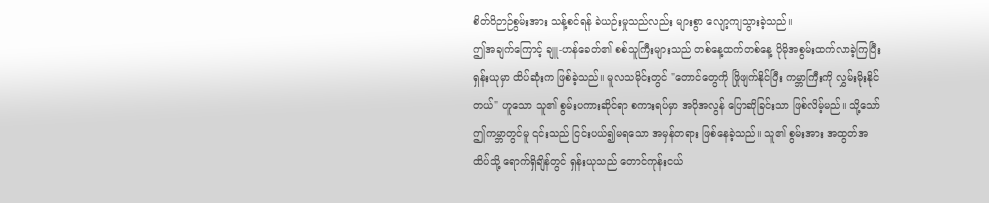စိတ်ဝိဉာဉ်စွမ်းအား သန့်စင်ရန် ခဲယဉ်းမှုသည်လည်း များစွာ လျော့ကျသွားခဲ့သည်။
ဤအချက်ကြောင့် ချူ-ဟန်ခေတ်၏ စစ်သူကြီးများသည် တစ်နေ့ထက်တစ်နေ့ ပိုမိုအစွမ်းထက်လာခဲ့ကြပြီး ရှန်းယုမှာ ထိပ်ဆုံးက ဖြစ်ခဲ့သည်။ မူလသမိုင်းတွင် "တောင်တွေကို ဖြိုဖျက်နိုင်ပြီး ကမ္ဘာကြီးကို လွှမ်းမိုးနိုင်တယ်" ဟူသော သူ၏ စွမ်းပကားဆိုင်ရာ စကားရပ်မှာ အပိုအလွန် ပြောဆိုခြင်းသာ ဖြစ်လိမ့်မည်။ သို့သော် ဤကမ္ဘာတွင်မူ ၎င်းသည် ငြင်းပယ်၍မရသော အမှန်တရား ဖြစ်နေခဲ့သည်။ သူ၏ စွမ်းအား အထွတ်အထိပ်သို့ ရောက်ရှိချိန်တွင် ရှန်းယုသည် တောင်ကုန်းငယ်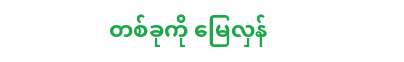တစ်ခုကို မြေလှန်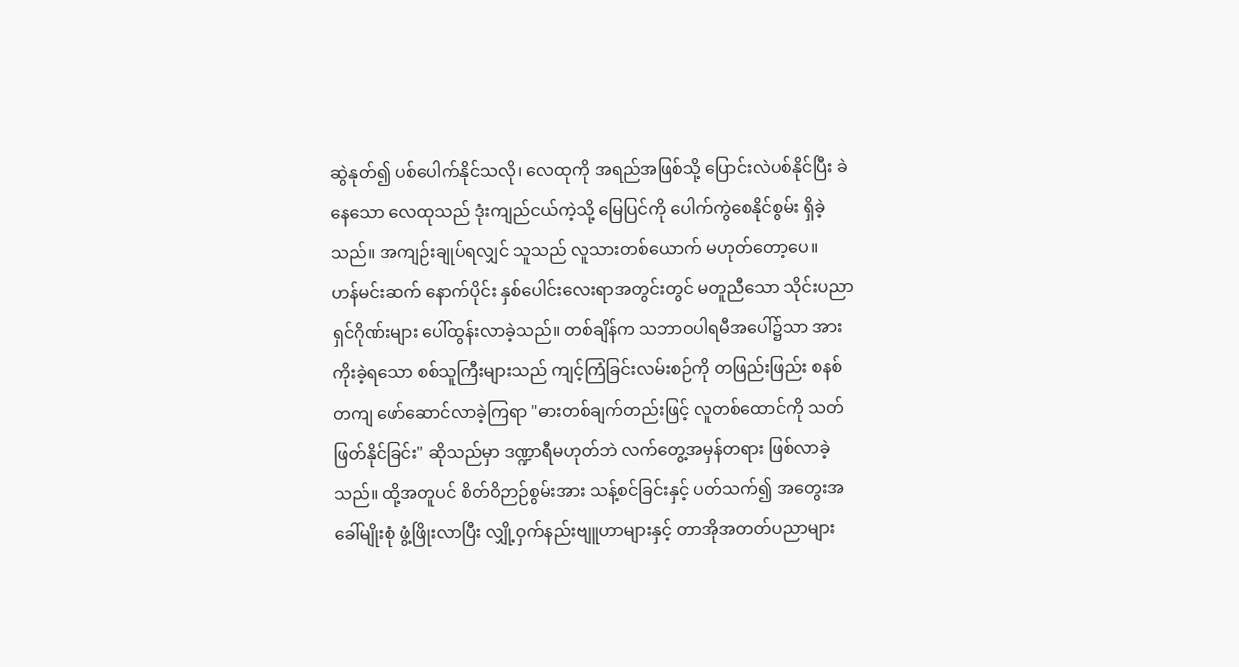ဆွဲနုတ်၍ ပစ်ပေါက်နိုင်သလို၊ လေထုကို အရည်အဖြစ်သို့ ပြောင်းလဲပစ်နိုင်ပြီး ခဲနေသော လေထုသည် ဒုံးကျည်ငယ်ကဲ့သို့ မြေပြင်ကို ပေါက်ကွဲစေနိုင်စွမ်း ရှိခဲ့သည်။ အကျဉ်းချုပ်ရလျှင် သူသည် လူသားတစ်ယောက် မဟုတ်တော့ပေ။
ဟန်မင်းဆက် နောက်ပိုင်း နှစ်ပေါင်းလေးရာအတွင်းတွင် မတူညီသော သိုင်းပညာရှင်ဂိုဏ်းများ ပေါ်ထွန်းလာခဲ့သည်။ တစ်ချိန်က သဘာဝပါရမီအပေါ်၌သာ အားကိုးခဲ့ရသော စစ်သူကြီးများသည် ကျင့်ကြံခြင်းလမ်းစဉ်ကို တဖြည်းဖြည်း စနစ်တကျ ဖော်ဆောင်လာခဲ့ကြရာ "ဓားတစ်ချက်တည်းဖြင့် လူတစ်ထောင်ကို သတ်ဖြတ်နိုင်ခြင်း" ဆိုသည်မှာ ဒဏ္ဍာရီမဟုတ်ဘဲ လက်တွေ့အမှန်တရား ဖြစ်လာခဲ့သည်။ ထို့အတူပင် စိတ်ဝိဉာဉ်စွမ်းအား သန့်စင်ခြင်းနှင့် ပတ်သက်၍ အတွေးအခေါ်မျိုးစုံ ဖွံ့ဖြိုးလာပြီး လျှို့ဝှက်နည်းဗျူဟာများနှင့် တာအိုအတတ်ပညာများ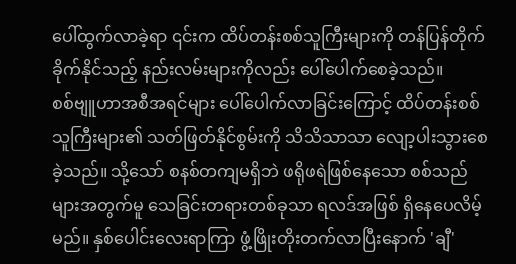ပေါ်ထွက်လာခဲ့ရာ ၎င်းက ထိပ်တန်းစစ်သူကြီးများကို တန်ပြန်တိုက်ခိုက်နိုင်သည့် နည်းလမ်းများကိုလည်း ပေါ်ပေါက်စေခဲ့သည်။
စစ်ဗျူဟာအစီအရင်များ ပေါ်ပေါက်လာခြင်းကြောင့် ထိပ်တန်းစစ်သူကြီးများ၏ သတ်ဖြတ်နိုင်စွမ်းကို သိသိသာသာ လျော့ပါးသွားစေခဲ့သည်။ သို့သော် စနစ်တကျမရှိဘဲ ဖရိုဖရဲဖြစ်နေသော စစ်သည်များအတွက်မူ သေခြင်းတရားတစ်ခုသာ ရလဒ်အဖြစ် ရှိနေပေလိမ့်မည်။ နှစ်ပေါင်းလေးရာကြာ ဖွံ့ဖြိုးတိုးတက်လာပြီးနောက် 'ချီ'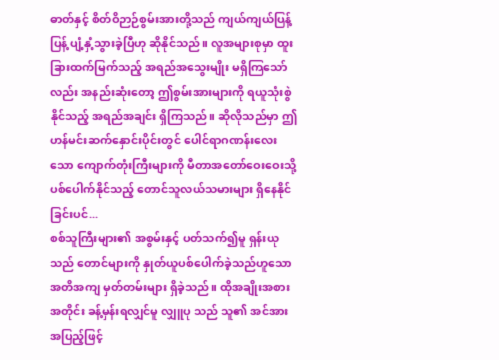ဓာတ်နှင့် စိတ်ဝိဉာဉ်စွမ်းအားတို့သည် ကျယ်ကျယ်ပြန့်ပြန့် ပျံ့နှံ့သွားခဲ့ပြီဟု ဆိုနိုင်သည်။ လူအများစုမှာ ထူးခြားထက်မြက်သည့် အရည်အသွေးမျိုး မရှိကြသော်လည်း အနည်းဆုံးတော့ ဤစွမ်းအားများကို ရယူသုံးစွဲနိုင်သည့် အရည်အချင်း ရှိကြသည်။ ဆိုလိုသည်မှာ ဤဟန်မင်းဆက်နှောင်းပိုင်းတွင် ပေါင်ရာဂဏန်းလေးသော ကျောက်တုံးကြီးများကို မီတာအတော်ဝေးဝေးသို့ ပစ်ပေါက်နိုင်သည့် တောင်သူလယ်သမားများ ရှိနေနိုင်ခြင်းပင်...
စစ်သူကြီးများ၏ အစွမ်းနှင့် ပတ်သက်၍မူ ရှန်းယုသည် တောင်များကို နှုတ်ယူပစ်ပေါက်ခဲ့သည်ဟူသော အတိအကျ မှတ်တမ်းများ ရှိခဲ့သည်။ ထိုအချိုးအစားအတိုင်း ခန့်မှန်းရလျှင်မူ လျှူပု သည် သူ၏ အင်အားအပြည့်ဖြင့်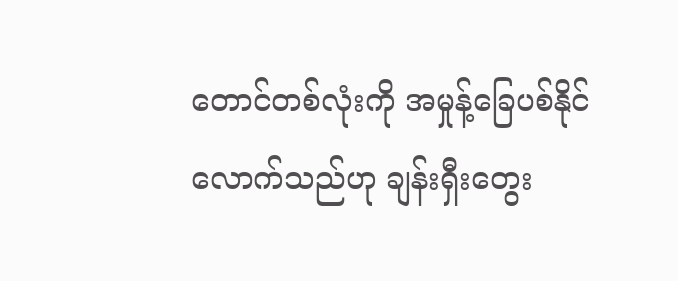တောင်တစ်လုံးကို အမှုန့်ခြေပစ်နိုင်လောက်သည်ဟု ချန်းရှီးတွေး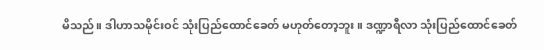မိသည်။ ဒါဟာသမိုင်းဝင် သုံးပြည်ထောင်ခေတ် မဟုတ်တော့ဘူး။ ဒဏ္ဍာရီလာ သုံးပြည်ထောင်ခေတ်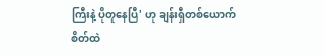ကြီးနဲ့ ပိုတူနေပြီ' ဟု ချန်းရှီတစ်ယောက် စိတ်ထဲ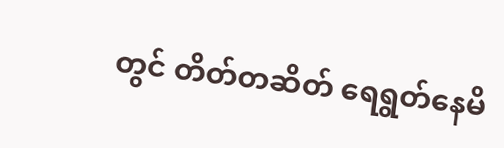တွင် တိတ်တဆိတ် ရေရွတ်နေမိ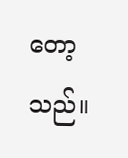တော့သည်။